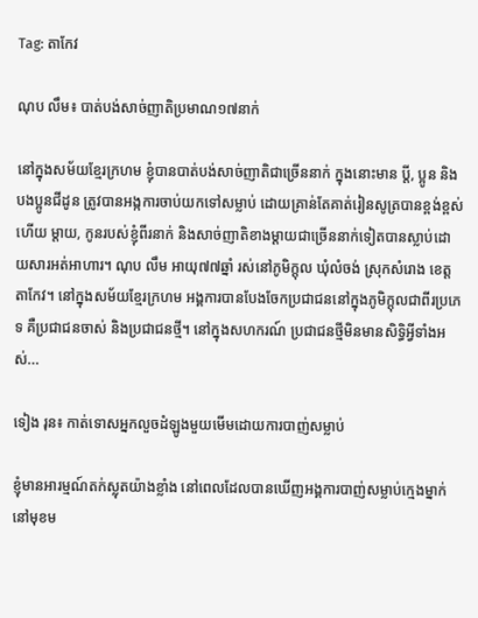Tag: តាកែវ

ណុប លឹម៖ បាត់បង់សាច់ញាតិប្រមាណ១៧នាក់

នៅក្នុងសម័យខ្មែរក្រហម ខ្ញុំបានបាត់បង់សាច់ញាតិជាច្រើននាក់ ក្នុងនោះមាន ប្ដី, ប្អូន និងបងប្អូនជីដូន ត្រូវបានអង្កការចាប់យកទៅសម្លាប់ ដោយគ្រាន់តែគាត់រៀនសូត្របានខ្ពង់ខ្ពស់ ហើយ ម្ដាយ, កូនរបស់ខ្ញុំពីរនាក់ និងសាច់ញាតិខាងម្ដាយជាច្រើននាក់ទៀតបានស្លាប់ដោយសារអត់អាហារ។ ណុប លឹម អាយុ៧៧ឆ្នាំ រស់នៅភូមិក្ដុល ឃុំលំចង់ ស្រុកសំរោង ខេត្តតាកែវ។ នៅក្នុងសម័យខ្មែរក្រហម អង្គការបានបែងចែកប្រជាជននៅក្នុងភូមិក្ដុលជាពីរប្រភេទ គឺប្រជាជនចាស់ និងប្រជាជនថ្មី។ នៅក្នុងសហករណ៍ ប្រជាជនថ្មីមិនមានសិទ្ធិអ្វីទាំងអស់...

ទៀង រុន៖ កាត់ទោសអ្នកលួចដំឡូងមួយមើមដោយការបាញ់សម្លាប់

ខ្ញុំមានអារម្មណ៍តក់ស្លុតយ៉ាងខ្លាំង នៅពេលដែលបានឃើញអង្គការបាញ់សម្លាប់ក្មេងម្នាក់នៅមុខម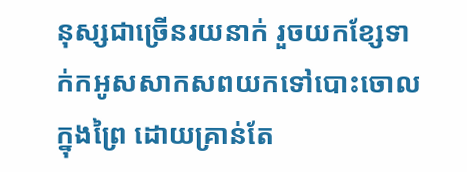នុស្សជាច្រើនរយនាក់ រួចយកខ្សែទាក់កអូសសាកសពយកទៅបោះចោលក្នុងព្រៃ ដោយគ្រាន់តែ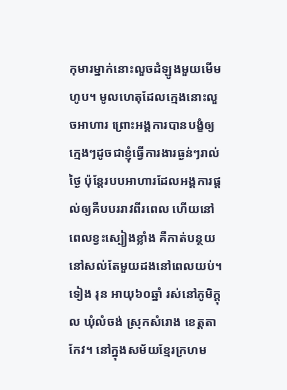កុមារម្នាក់នោះលួចដំឡូងមួយមើមហូប។ មូលហេតុដែលក្មេងនោះលួចអាហារ ព្រោះអង្គការបានបង្ខំឲ្យក្មេងៗដូចជាខ្ញុំធ្វើការងារធ្ងន់ៗរាល់ថ្ងៃ ប៉ុន្តែរបបអាហារដែលអង្គការផ្ដល់ឲ្យគឺបបររាវពីរពេល ហើយនៅពេលខ្វះស្បៀងខ្លាំង គឺកាត់បន្ថយនៅសល់តែមួយដងនៅពេលយប់។ ទៀង រុន អាយុ៦០ឆ្នាំ រស់នៅភូមិក្ដុល ឃុំលំចង់ ស្រុកសំរោង ខេត្តតាកែវ។ នៅក្នុងសម័យខ្មែរក្រហម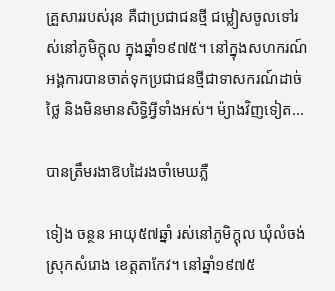គ្រួសាររបស់រុន គឺជាប្រជាជនថ្មី ជម្លៀសចូលទៅរស់នៅភូមិក្ដុល ក្នុងឆ្នាំ១៩៧៥។ នៅក្នុងសហករណ៍ អង្គការបានចាត់ទុកប្រជាជនថ្មីជាទាសករណ៍ដាច់ថ្លៃ និងមិនមានសិទ្ធិអ្វីទាំងអស់។ ម៉្យាងវិញទៀត...

បានត្រឹមរងាឱបដៃរងចាំមេឃភ្លឺ

ទៀង ចន្ថន អាយុ៥៧ឆ្នាំ រស់នៅភូមិក្ដុល ឃុំលំចង់ ស្រុកសំរោង ខេត្តតាកែវ។ នៅឆ្នាំ១៩៧៥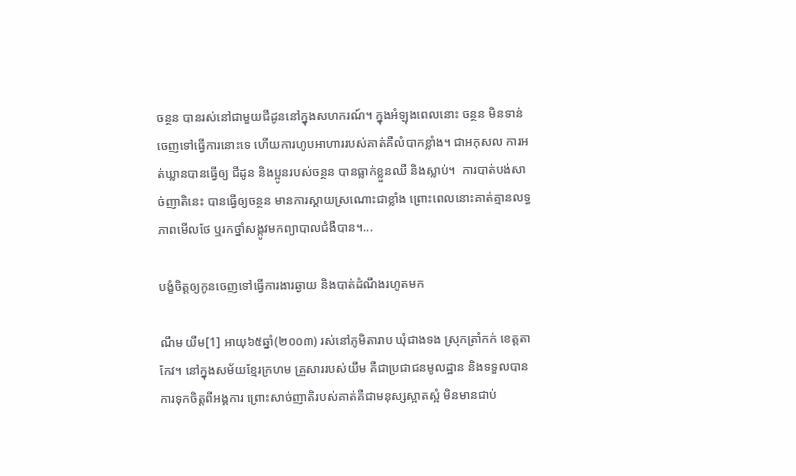ចន្ថន បានរស់នៅជាមួយជីដូននៅក្នុងសហករណ៍។ ក្នុងអំឡុងពេលនោះ ចន្ថន មិនទាន់ចេញទៅធ្វើការនោះទេ ហើយការហូបអាហាររបស់គាត់គឺលំបាកខ្លាំង។ ជាអកុសល ការអត់ឃ្លានបានធ្វើឲ្យ ជីដូន និងប្អូនរបស់ចន្ថន បានធ្លាក់ខ្លួនឈឺ និងស្លាប់។  ការបាត់បង់សាច់ញាតិនេះ បានធ្វើឲ្យចន្ថន មានការស្ដាយស្រណោះជាខ្លាំង ព្រោះពេលនោះគាត់គ្មានលទ្ធភាពមើលថែ ឬរកថ្នាំសង្កូវមកព្យាបាលជំងឺបាន។...

បង្ខំចិត្តឲ្យកូនចេញទៅធ្វើការងារឆ្ងាយ និងបាត់ដំណឹងរហូតមក

ណឹម យឹម[1] អាយុ៦៥ឆ្នាំ(២០០៣) រស់នៅភូមិតារាប ឃុំជាងទង ស្រុកត្រាំកក់ ខេត្តតាកែវ។ នៅក្នុងសម័យខ្មែរក្រហម គ្រួសាររបស់យឹម គឺជាប្រជាជនមូលដ្ឋាន និងទទួលបានការទុកចិត្តពីអង្គការ ព្រោះសាច់ញាតិរបស់គាត់គឺជាមនុស្សស្អាតស្អំ មិនមានជាប់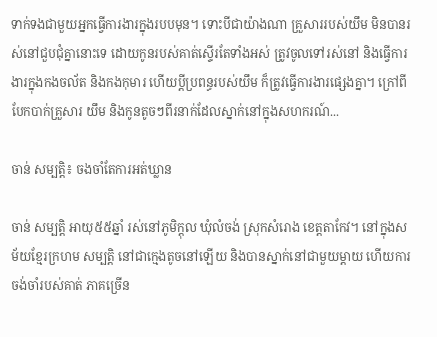ទាក់ទងជាមួយអ្នកធ្វើការងារក្នុងរបបមុន។ ទោះបីជាយ៉ាងណា គ្រួសាររបស់យឹម មិនបានរស់នៅជួបជុំគ្នានោះទេ ដោយកូនរបស់គាត់ស្ទើរតែទាំងអស់ ត្រូវចូលទៅរស់នៅ និងធ្វើការងារក្នុងកងចល័ត និងកងកុមារ ហើយប្ដីប្រពន្ធរបស់យឹម ក៏ត្រូវធ្វើការងារផ្សេងគ្នា។ ក្រៅពីបែកបាក់គ្រួសារ យឹម និងកូនតូចៗពីរនាក់ដែលស្នាក់នៅក្នុងសហករណ៍...

ចាន់ សម្បត្តិ៖ ចងចាំតែការអត់ឃ្លាន

ចាន់ សម្បត្តិ អាយុ៥៥ឆ្នាំ រស់នៅភូមិក្ដុល ឃុំលំចង់ ស្រុកសំរោង ខេត្តតាកែវ។ នៅក្នុងសម័យខ្មែរក្រហម សម្បត្តិ នៅជាក្មេងតូចនៅឡើយ និងបានស្នាក់នៅជាមួយម្ដាយ ហើយការចង់ចាំរបស់គាត់ ភាគច្រើន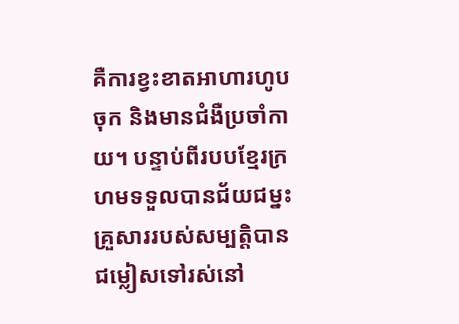គឺការខ្វះខាតអាហារហូបចុក និងមានជំងឺប្រចាំកាយ។ បន្ទាប់ពីរបបខ្មែរក្រហមទទួលបានជ័យជម្នះ គ្រួសាររបស់សម្បត្តិបានជម្លៀសទៅរស់នៅ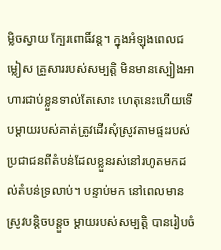ម្លិចស្វាយ ក្បែរពោធិ៍វន្ត។ ក្នុងអំឡុងពេលជម្លៀស គ្រួសាររបស់សម្បត្តិ មិនមានស្បៀងអាហារជាប់ខ្លួនទាល់តែសោះ ហេតុនេះហើយទើបម្ដាយរបស់គាត់ត្រូវដើរសុំស្រូវតាមផ្ទះរបស់ប្រជាជនពីតំបន់ដែលខ្លួនរស់នៅរហូតមកដល់តំបន់ទ្រលាប់។ បន្ទាប់មក នៅពេលមានស្រូវបន្តិចបន្តួច ម្ដាយរបស់សម្បត្តិ បានរៀបចំ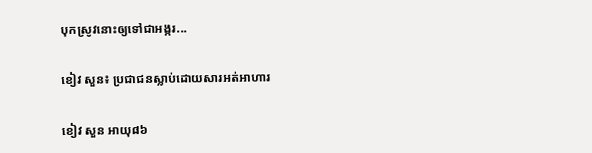បុកស្រូវនោះឲ្យទៅជាអង្ករ...

ខៀវ សួន៖ ប្រជាជនស្លាប់ដោយសារអត់អាហារ

ខៀវ សួន អាយុ៨៦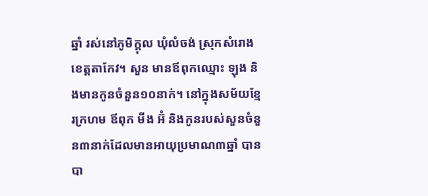ឆ្នាំ រស់នៅភូមិក្ដុល ឃុំលំចង់ ស្រុកសំរោង ខេត្តតាកែវ។ សួន មានឪពុកឈ្មោះ ឡុង និងមានកូនចំនួន១០នាក់។ នៅក្នុងសម័យខ្មែរក្រហម ឪពុក មីង អ៊ំ និងកូនរបស់សួនចំនួន៣នាក់ដែលមានអាយុប្រមាណ៣ឆ្នាំ បានបា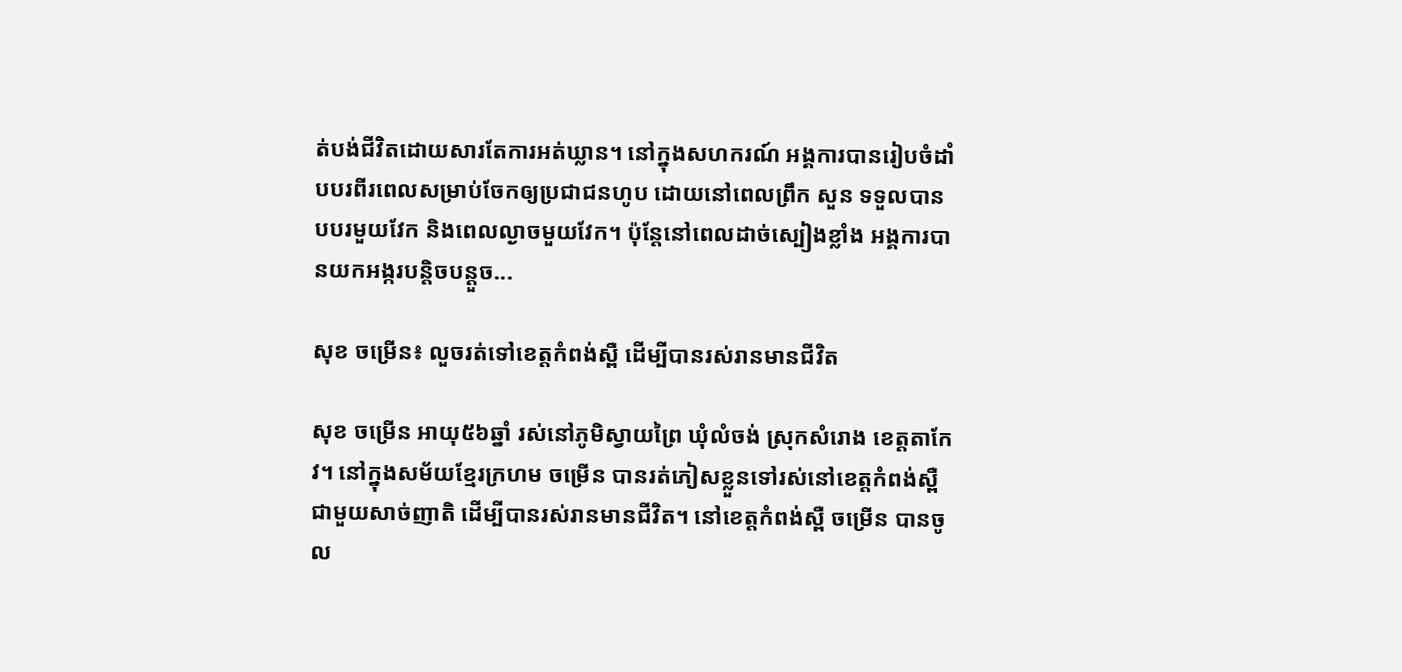ត់បង់ជីវិតដោយសារតែការអត់ឃ្លាន។ នៅក្នុងសហករណ៍ អង្គការបានរៀបចំដាំបបរពីរពេលសម្រាប់ចែកឲ្យប្រជាជនហូប ដោយនៅពេលព្រឹក សួន ទទួលបានបបរមួយវែក និងពេលល្ងាចមួយវែក។ ប៉ុន្តែនៅពេលដាច់ស្បៀងខ្លាំង អង្គការបានយកអង្ករបន្តិចបន្តួច...

សុខ ចម្រើន៖ លួចរត់ទៅខេត្តកំពង់ស្ពឺ ដើម្បីបានរស់រានមានជីវិត

សុខ ចម្រើន អាយុ៥៦ឆ្នាំ រស់នៅភូមិស្វាយព្រៃ ឃុំលំចង់ ស្រុកសំរោង ខេត្តតាកែវ។ នៅក្នុងសម័យខ្មែរក្រហម ចម្រើន បានរត់ភៀសខ្លួនទៅរស់នៅខេត្តកំពង់ស្ពឺ ជាមួយសាច់ញាតិ ដើម្បីបានរស់រានមានជីវិត។ នៅខេត្តកំពង់ស្ពឺ ចម្រើន បានចូល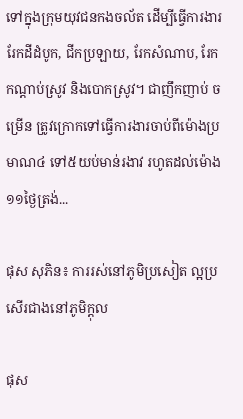ទៅក្នុងក្រុមយុវជនកងចល័ត ដើម្បីធ្វើការងាររែកដីដំបូក, ជីកប្រឡាយ, រែកសំណាប, រែកកណ្ដាប់ស្រូវ និងបោកស្រូវ។ ជាញឹកញាប់ ចម្រើន ត្រូវក្រោកទៅធ្វើការងារចាប់ពីម៉ោងប្រមាណ៤ ទៅ៥យប់មាន់រងាវ រហូតដល់ម៉ោង១១ថ្ងៃត្រង់...

ផុស សុភិន៖ ការរស់នៅភូមិប្រសៀត ល្អប្រសើរជាងនៅភូមិក្ដុល

ផុស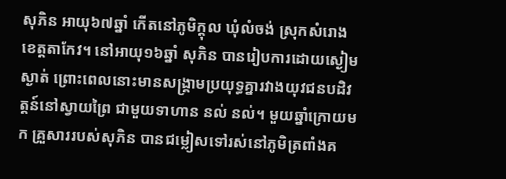សុភិន អាយុ៦៧ឆ្នាំ កើតនៅភូមិក្ដុល ឃុំលំចង់ ស្រុកសំរោង ខេត្តតាកែវ។ នៅអាយុ១៦ឆ្នាំ សុភិន បានរៀបការដោយស្ងៀមស្ងាត់ ព្រោះពេលនោះមានសង្គ្រាមប្រយុទ្ធគ្នារវាងយុវជនបដិវត្តន៍នៅស្វាយព្រៃ ជាមួយទាហាន នល់ នល់។ មួយឆ្នាំក្រោយមក គ្រួសាររបស់សុភិន បានជម្លៀសទៅរស់នៅភូមិត្រពាំងគ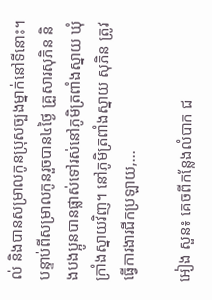ល់ និងបានសម្រាលកូនប្រុសច្បងម្នាក់នៅទីនោះ។ បន្ទាប់ពីសម្រាលកូនរួចបាន៤ថ្ងៃ គ្រួសារសុភិន និងបងប្អូនបានផ្លាស់ទៅរស់នៅភូមិត្រពាំងស្នាយ ឃុំក្រាំងស្នាយវិញ។ នៅភូមិត្រពាំងស្នាយ សុភិន ត្រូវធ្វើការងារជីកប្រឡាយ,...

អៀង សួន៖ គេចពីកន្លែងលំបាក ជ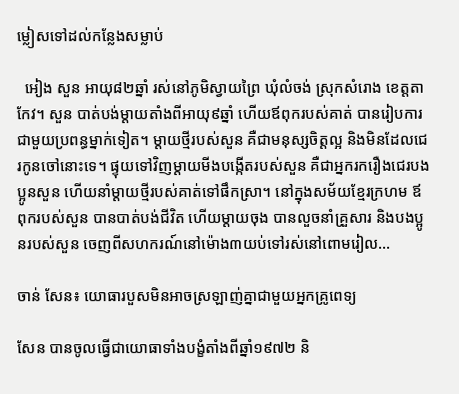ម្លៀសទៅដល់កន្លែងសម្លាប់

  អៀង សួន អាយុ៨២ឆ្នាំ រស់នៅភូមិស្វាយព្រៃ ឃុំលំចង់ ស្រុកសំរោង ខេត្តតាកែវ។ សួន បាត់បង់ម្ដាយតាំងពីអាយុ៩ឆ្នាំ ហើយឪពុករបស់គាត់ បានរៀបការជាមួយប្រពន្ធម្នាក់ទៀត។ ម្ដាយថ្មីរបស់សួន គឺជាមនុស្សចិត្តល្អ និងមិនដែលជេរកូនចៅនោះទេ។ ផ្ទុយទៅវិញម្ដាយមីងបង្កើតរបស់សួន គឺជាអ្នករករឿងជេរបងប្អូនសួន ហើយនាំម្ដាយថ្មីរបស់គាត់ទៅផឹកស្រា។ នៅក្នុងសម័យខ្មែរក្រហម ឪពុករបស់សួន បានបាត់បង់ជីវិត ហើយម្ដាយចុង បានលួចនាំគ្រួសារ និងបងប្អូនរបស់សួន ចេញពីសហករណ៍នៅម៉ោង៣យប់ទៅរស់នៅពោមរៀល...

ចាន់ សែន៖ យោធារបួសមិនអាចស្រឡាញ់គ្នាជាមួយអ្នកគ្រូពេទ្យ

សែន បានចូលធ្វើជាយោធាទាំងបង្ខំតាំងពីឆ្នាំ១៩៧២ និ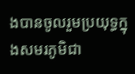ងបានចូលរួមប្រយុទ្ធក្នុងសមរភូមិជា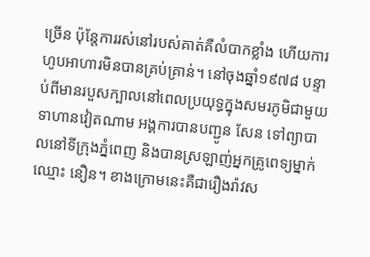ច្រើន ប៉ុន្តែការរស់នៅរបស់គាត់គឺលំបាកខ្លាំង ហើយការហូបអាហារមិនបានគ្រប់គ្រាន់។ នៅចុងឆ្នាំ១៩៧៨ បន្ទាប់ពីមានរបួសក្បាលនៅពេលប្រយុទ្ធក្នុងសមរភូមិជាមួយទាហានវៀតណាម អង្គការបានបញ្ជូន សែន ទៅព្យាបាលនៅទីក្រុងភ្នំពេញ និងបានស្រឡាញ់អ្នកគ្រូពេទ្យម្នាក់ឈ្មោះ នឿន។ ខាងក្រោមនេះគឺជារឿងរ៉ាវស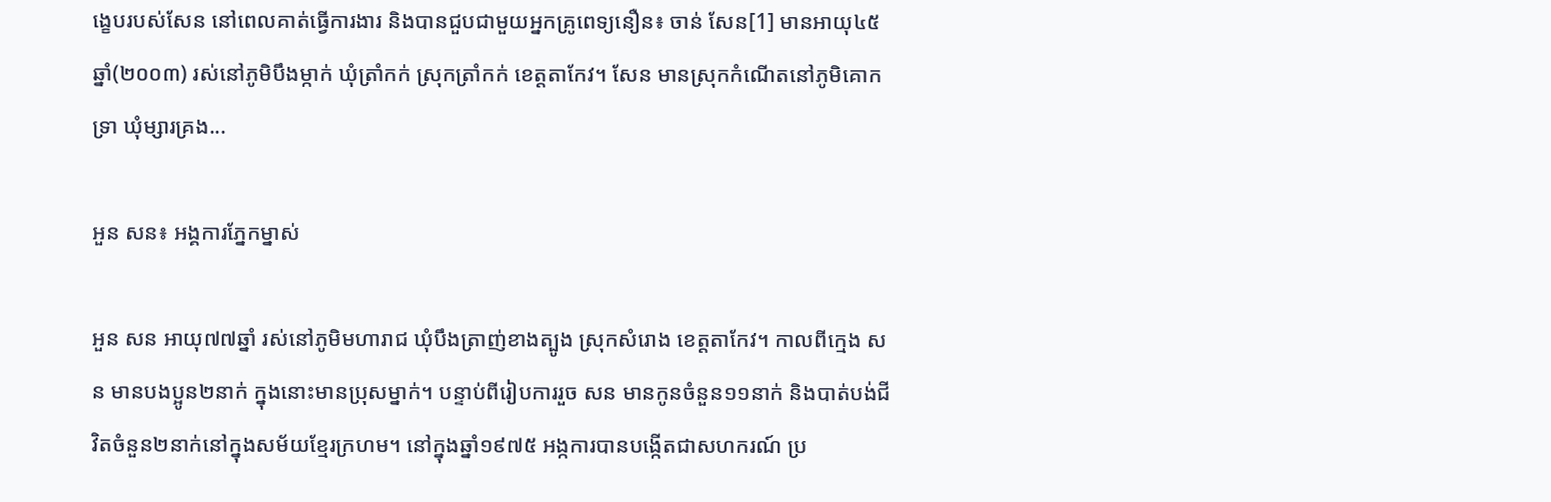ង្ខេបរបស់សែន នៅពេលគាត់ធ្វើការងារ និងបានជួបជាមួយអ្នកគ្រូពេទ្យនឿន៖ ចាន់ សែន[1] មានអាយុ៤៥ឆ្នាំ(២០០៣) រស់នៅភូមិបឹងម្កាក់ ឃុំត្រាំកក់ ស្រុកត្រាំកក់ ខេត្តតាកែវ។ សែន មានស្រុកកំណើតនៅភូមិគោកទ្រា ឃុំម្សារគ្រង...

អួន សន៖ អង្គការភ្នែកម្នាស់

អួន សន អាយុ៧៧ឆ្នាំ រស់នៅភូមិមហារាជ ឃុំបឹងត្រាញ់ខាងត្បូង ស្រុកសំរោង ខេត្តតាកែវ។ កាលពីក្មេង សន មានបងប្អូន២នាក់ ក្នុងនោះមានប្រុសម្នាក់។ បន្ទាប់ពីរៀបការរួច សន មានកូនចំនួន១១នាក់ និងបាត់បង់ជីវិតចំនួន២នាក់នៅក្នុងសម័យខ្មែរក្រហម។ នៅក្នុងឆ្នាំ១៩៧៥ អង្កការបានបង្កើតជាសហករណ៍ ប្រ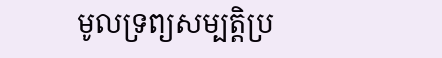មូលទ្រព្យសម្បត្តិប្រ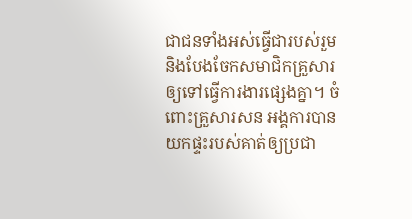ជាជនទាំងអស់ធ្វើជារបស់រួម និងបែងចែកសមាជិកគ្រួសារឲ្យទៅធ្វើការងារផ្សេងគ្នា។ ចំពោះគ្រួសារសន អង្គការបានយកផ្ទះរបស់គាត់ឲ្យប្រជា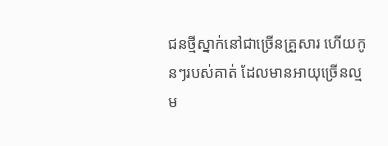ជនថ្មីស្នាក់នៅជាច្រើនគ្រួសារ ហើយកូនៗរបស់គាត់ ដែលមានអាយុច្រើនល្មម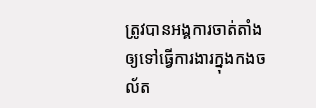ត្រូវបានអង្គការចាត់តាំងឲ្យទៅធ្វើការងារក្នុងកងចល័ត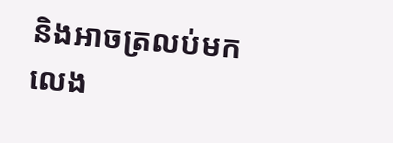និងអាចត្រលប់មកលេង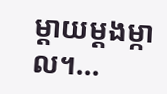ម្ដាយម្ដងម្កាល។...